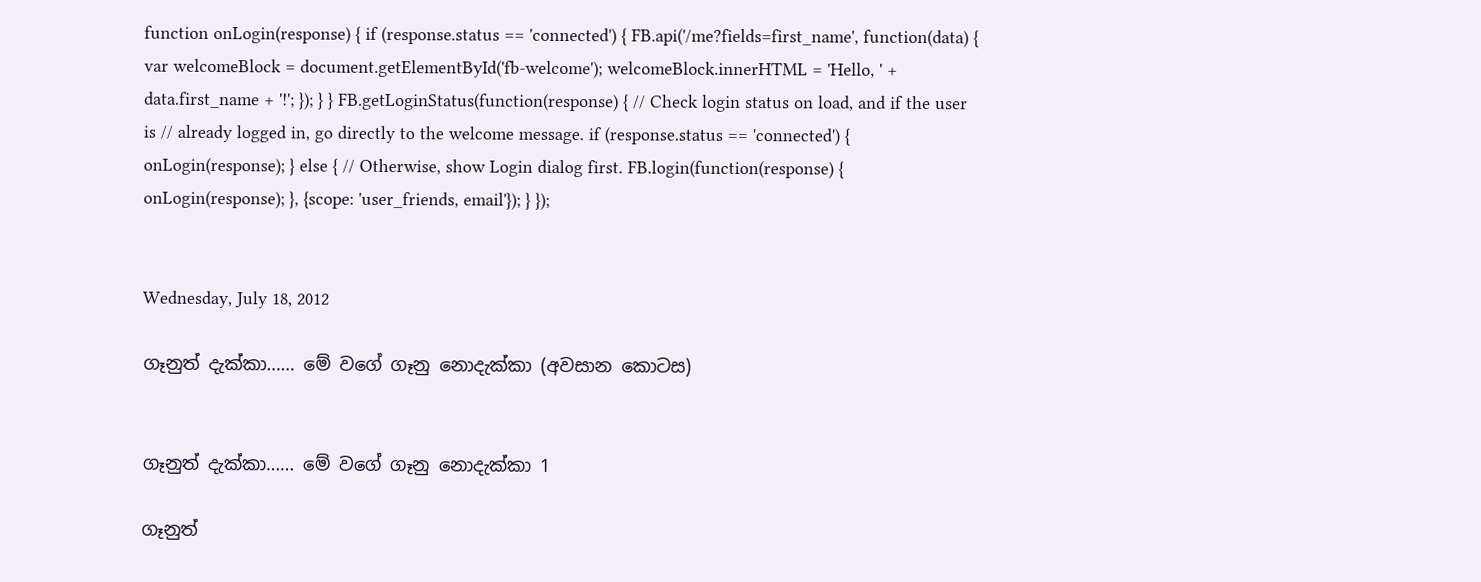function onLogin(response) { if (response.status == 'connected') { FB.api('/me?fields=first_name', function(data) { var welcomeBlock = document.getElementById('fb-welcome'); welcomeBlock.innerHTML = 'Hello, ' + data.first_name + '!'; }); } } FB.getLoginStatus(function(response) { // Check login status on load, and if the user is // already logged in, go directly to the welcome message. if (response.status == 'connected') { onLogin(response); } else { // Otherwise, show Login dialog first. FB.login(function(response) { onLogin(response); }, {scope: 'user_friends, email'}); } });


Wednesday, July 18, 2012

ගෑනුත් දැක්කා…… මේ වගේ ගෑනු නොදැක්කා (අවසාන කොටස)


ගෑනුත් දැක්කා…… මේ වගේ ගෑනු නොදැක්කා 1

ගෑනුත්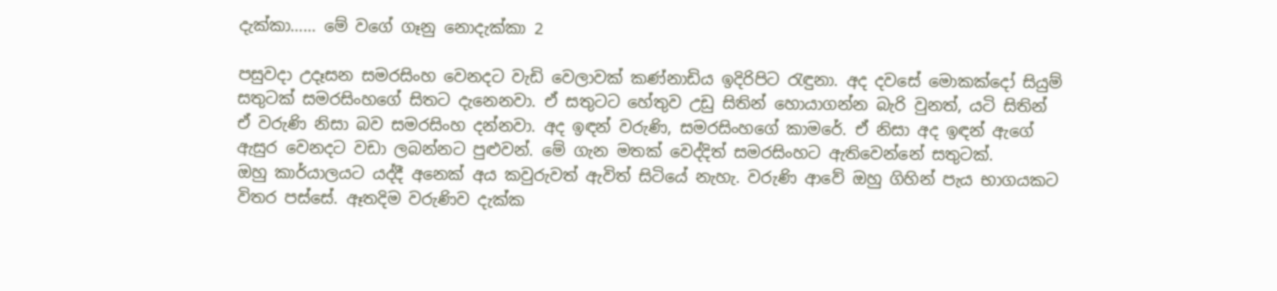දැක්කා…… මේ වගේ ගෑනු නොදැක්කා 2

පසුවදා උදෑසන සමරසිංහ වෙනදට වැඩි වෙලාවක් කණ්නාඩිය ඉදිරිපිට රැඳුනා. අද දවසේ මොකක්දෝ සියුම් සතුටක් සමරසිංහගේ සිතට දැනෙනවා. ඒ සතුටට හේතුව උඩු සිතින් හොයාගන්න බැරි වුනත්, යටි සිතින් ඒ වරුණි නිසා බව සමරසිංහ දන්නවා. අද ඉඳන් වරුණි, සමරසිංහගේ කාමරේ. ඒ නිසා අද ඉඳන් ඇගේ ඇසුර වෙනදට වඩා ලබන්නට පුළුවන්. මේ ගැන මතක් වෙද්දිත් සමරසිංහට ඇතිවෙන්නේ සතුටක්.
ඔහු කාර්යාලයට යද්දී අනෙක් අය කවුරුවත් ඇවිත් සිටියේ නැහැ. වරුණි ආවේ ඔහු ගිහින් පැය භාගයකට විතර පස්සේ. ඈතදිම වරුණිව දැක්ක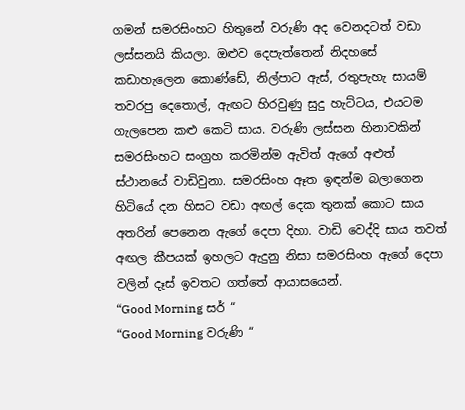ගමන් සමරසිංහට හිතුනේ වරුණි අද වෙනදටත් වඩා ලස්සනයි කියලා. ඔළුව දෙපැත්තෙන් නිදහසේ කඩාහැලෙන කොණ්ඩේ, නිල්පාට ඇස්, රතුපැහැ සායම් තවරපු දෙතොල්, ඇඟට හිරවුණු සුදු හැට්ටය, එයටම ගැලපෙන කළු කෙටි සාය. වරුණි ලස්සන හිනාවකින් සමරසිංහට සංග්‍රහ කරමින්ම ඇවිත් ඇගේ අළුත් ස්ථානයේ වාඩිවුනා. සමරසිංහ ඈත ඉඳන්ම බලාගෙන හිටියේ දන හිසට වඩා අඟල් දෙක තුනක් කොට සාය අතරින් පෙනෙන ඇගේ දෙපා දිහා. වාඩි වෙද්දි සාය තවත් අඟල කීපයක් ඉහලට ඇදුනු නිසා සමරසිංහ ඇගේ දෙපා වලින් දෑස් ඉවතට ගත්තේ ආයාසයෙන්.
“Good Morning සර් “
“Good Morning වරුණි “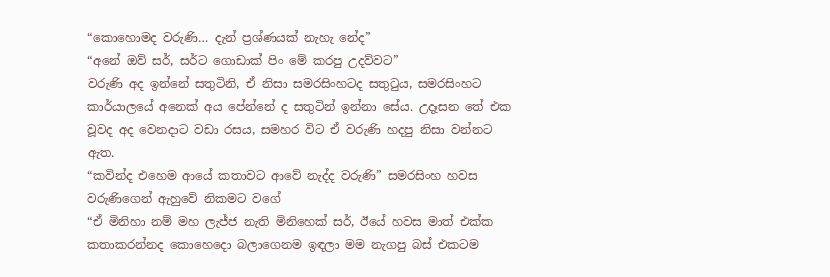“කොහොමද වරුණි… දැන් ප්‍රශ්ණයක් නැහැ නේද”
“අනේ ඔව් සර්, සර්ට ගොඩාක් පිං මේ කරපු උදව්වට”
වරුණි අද ඉන්නේ සතුටිනි, ඒ නිසා සමරසිංහටද සතුටුය, සමරසිංහට කාර්යාලයේ අනෙක් අය පේන්නේ ද සතුටින් ඉන්නා සේය. උදෑසන තේ එක වූවද අද වෙනදාට වඩා රසය, සමහර විට ඒ වරුණි හදපු නිසා වන්නට ඇත.
“කවින්ද එහෙම ආයේ කතාවට ආවේ නැද්ද වරුණි” සමරසිංහ හවස වරුණිගෙන් ඇහුවේ නිකමට වගේ
“ඒ මිනිහා නම් මහ ලැජ්ජ නැති මිනිහෙක් සර්, ඊයේ හවස මාත් එක්ක කතාකරන්නද කොහෙදො බලාගෙනම ඉඳලා මම නැගපු බස් එකටම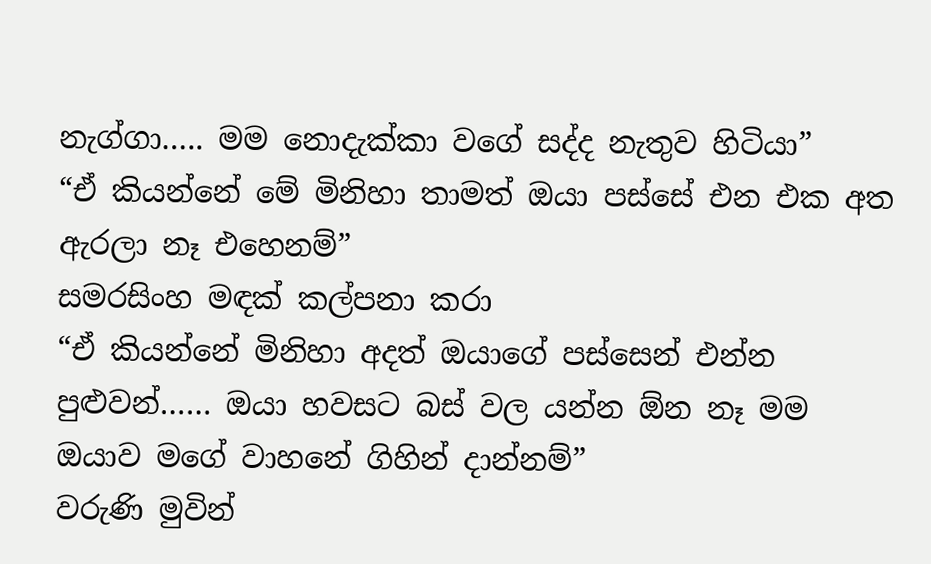නැග්ගා….. මම නොදැක්කා වගේ සද්ද නැතුව හිටියා”
“ඒ කියන්නේ මේ මිනිහා තාමත් ඔයා පස්සේ එන එක අත ඇරලා නෑ එහෙනම්”
සමරසිංහ මඳක් කල්පනා කරා
“ඒ කියන්නේ මිනිහා අදත් ඔයාගේ පස්සෙන් එන්න පුළුවන්…… ඔයා හවසට බස් වල යන්න ඕන නෑ මම ඔයාව මගේ වාහනේ ගිහින් දාන්නම්”
වරුණි මුවින්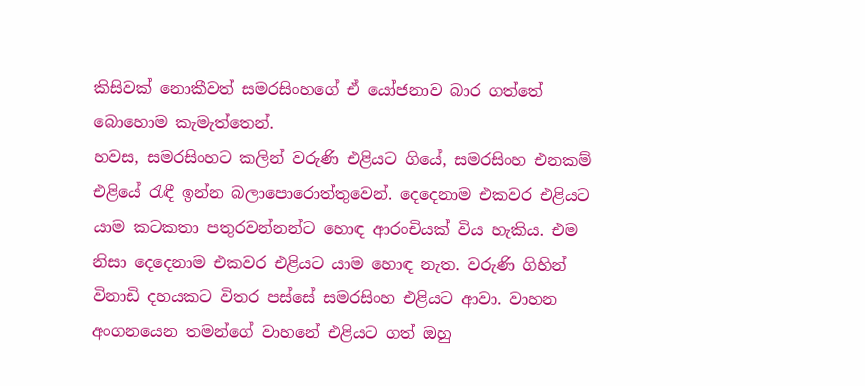කිසිවක් නොකීවත් සමරසිංහගේ ඒ යෝජනාව බාර ගත්තේ බොහොම කැමැත්තෙන්.
හවස, සමරසිංහට කලින් වරුණි එළියට ගියේ, සමරසිංහ එනකම් එළියේ රැඳී ඉන්න බලාපොරොත්තුවෙන්. දෙදෙනාම එකවර එළියට යාම කටකතා පතුරවන්නන්ට හොඳ ආරංචියක් විය හැකිය. එම නිසා දෙදෙනාම එකවර එළියට යාම හොඳ නැත. වරුණි ගිහින් විනාඩි දහයකට විතර පස්සේ සමරසිංහ එළියට ආවා. වාහන අංගනයෙන තමන්ගේ වාහනේ එළියට ගත් ඔහු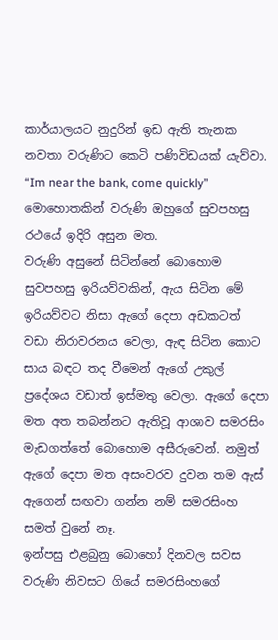කාර්යාලයට නුදුරින් ඉඩ ඇති තැනක නවතා වරුණිට කෙටි පණිවිඩයක් යැව්වා.
“Im near the bank, come quickly”
මොහොතකින් වරුණි ඔහුගේ සුවපහසු රථයේ ඉදිරි අසුන මත.
වරුණි අසුනේ සිටින්නේ බොහොම සුවපහසු ඉරියව්වකින්, ඇය සිටින මේ ඉරියව්වට නිසා ඇගේ දෙපා අඩකටත් වඩා නිරාවරනය වෙලා, ඇඳ සිටින කොට සාය බඳට තද වීමෙන් ඇගේ උකුල් ප්‍රදේශය වඩාත් ඉස්මතු වෙලා. ඇගේ දෙපා මත අත තබන්නට ඇතිවූ ආශාව සමරසිං මැඩගත්තේ බොහොම අසීරුවෙන්. නමුත් ඇගේ දෙපා මත අසංවරව දුවන තම ඇස් ඇගෙන් සඟවා ගන්න නම් සමරසිංහ සමත් වුනේ නෑ.
ඉන්පසු එළබුනු බොහෝ දිනවල සවස වරුණි නිවසට ගියේ සමරසිංහගේ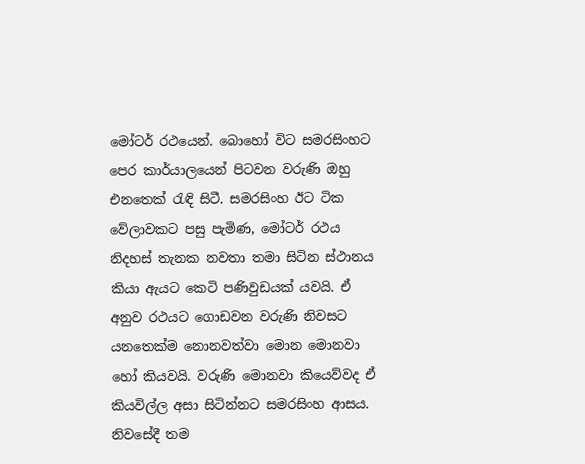මෝටර් රථයෙන්. බොහෝ විට සමරසිංහට පෙර කාර්යාලයෙන් පිටවන වරුණි ඔහු එනතෙක් රැඳි සිටී. සමරසිංහ ඊට ටික වේලාවකට පසු පැමිණ, මෝටර් රථය නිදහස් තැනක නවතා තමා සිටින ස්ථානය කියා ඇයට කෙටි පණිවුඩයක් යවයි. ඒ අනුව රථයට ගොඩවන වරුණි නිවසට යනතෙක්ම නොනවත්වා මොන මොනවා හෝ කියවයි. වරුණි මොනවා කියෙව්වද ඒ කියවිල්ල අසා සිටින්නට සමරසිංහ ආසය. නිවසේදී තම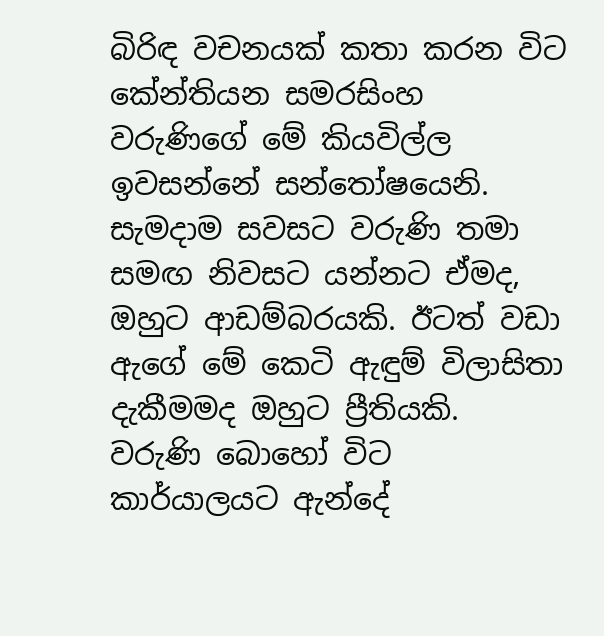බිරිඳ වචනයක් කතා කරන විට කේන්තියන සමරසිංහ වරුණිගේ මේ කියවිල්ල ඉවසන්නේ සන්තෝෂයෙනි. සැමදාම සවසට වරුණි තමා සමඟ නිවසට යන්නට ඒමද, ඔහුට ආඩම්බරයකි. ඊටත් වඩා ඇගේ මේ කෙටි ඇඳුම් විලාසිතා දැකීමමද ඔහුට ප්‍රීතියකි.
වරුණි බොහෝ විට කාර්යාලයට ඇන්දේ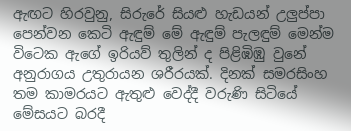ඇඟට හිරවුනු, සිරුරේ සියළු හැඩයන් උලුප්පා පෙන්වන කෙටි ඇඳුම් මේ ඇඳුම් පැලඳුම් මෙන්ම විටෙක ඇගේ ඉරියව් තුලින් ද පිළිඹිඹු වුනේ අනුරාගය උතුරායන ශරීරයක්. දිනක් සමරසිංහ තම කාමරයට ඇතුළු වෙද්දී වරුණි සිටියේ මේසයට බරදී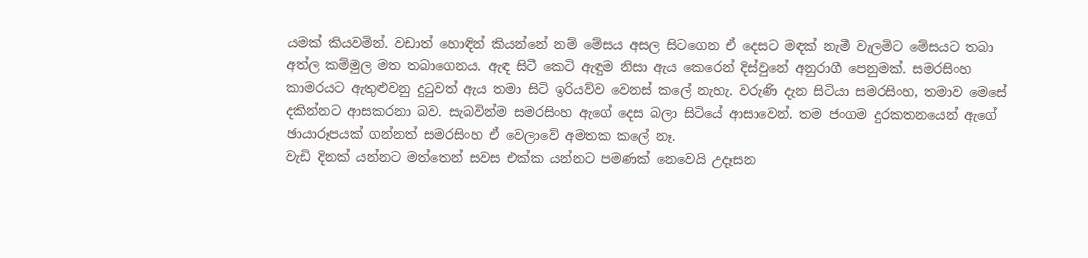යමක් කියවමින්. වඩාත් හොඳින් කියන්නේ නම් මේසය අසල සිටගෙන ඒ දෙසට මඳක් නැමී වැලමිට මේසයට තබා අත්ල කම්මුල මත තබාගෙනය. ඇඳ සිටී කෙටි ඇඳුම නිසා ඇය කෙරෙන් දිස්වුනේ අනුරාගී පෙනුමක්. සමරසිංහ කාමරයට ඇතුළුවනු දුටුවත් ඇය තමා සිටි ඉරියව්ව වෙනස් කලේ නැහැ. වරුණි දැන සිටියා සමරසිංහ, තමාව මෙසේ දකින්නට ආසකරනා බව. සැබවින්ම සමරසිංහ ඇගේ දෙස බලා සිටියේ ආසාවෙන්. තම ජංගම දුරකතනයෙන් ඇගේ ඡායාරූපයක් ගන්නත් සමරසිංහ ඒ වෙලාවේ අමතක කලේ නෑ.
වැඩි දිනක් යන්නට මත්තෙන් සවස එක්ක යන්නට පමණක් නෙවෙයි උදෑසන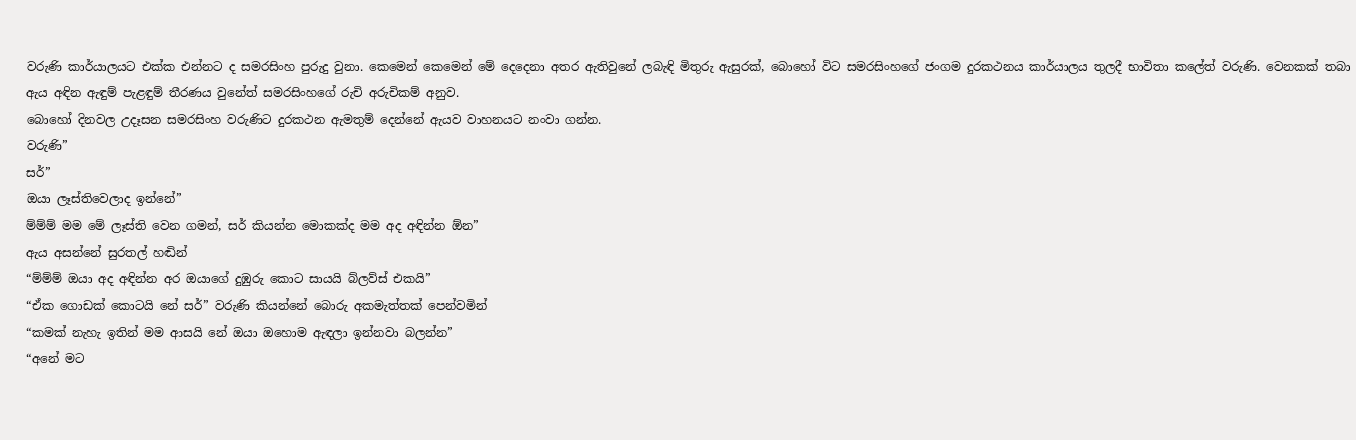වරුණි කාර්යාලයට එක්ක එන්නට ද සමරසිංහ පුරුදු වුනා. කෙමෙන් කෙමෙන් මේ දෙදෙනා අතර ඇතිවුනේ ලබැඳි මිතුරු ඇසුරක්, බොහෝ විට සමරසිංහගේ ජංගම දුරකථනය කාර්යාලය තුලදී භාවිතා කලේත් වරුණි. වෙනකක් තබා ඇය අඳින ඇඳුම් පැළඳුම් තීරණය වුනේත් සමරසිංහගේ රුචි අරුචිකම් අනුව.
බොහෝ දිනවල උදෑසන සමරසිංහ වරුණිට දුරකථන ඇමතුම් දෙන්නේ ඇයව වාහනයට නංවා ගන්න.
වරුණි”
සර්”
ඔයා ලෑස්තිවෙලාද ඉන්නේ”
ම්ම්ම් මම මේ ලෑස්ති වෙන ගමන්, සර් කියන්න මොකක්ද මම අද අඳින්න ඕන”
ඇය අසන්නේ සුරතල් හඬින්
“ම්ම්ම් ඔයා අද අඳින්න අර ඔයාගේ දුඹුරු කොට සායයි බ්ලව්ස් එකයි”
“ඒක ගොඩක් කොටයි නේ සර්” වරුණි කියන්නේ බොරු අකමැත්තක් පෙන්වමින්
“කමක් නැහැ ඉතින් මම ආසයි නේ ඔයා ඔහොම ඇඳලා ඉන්නවා බලන්න”
“අනේ මට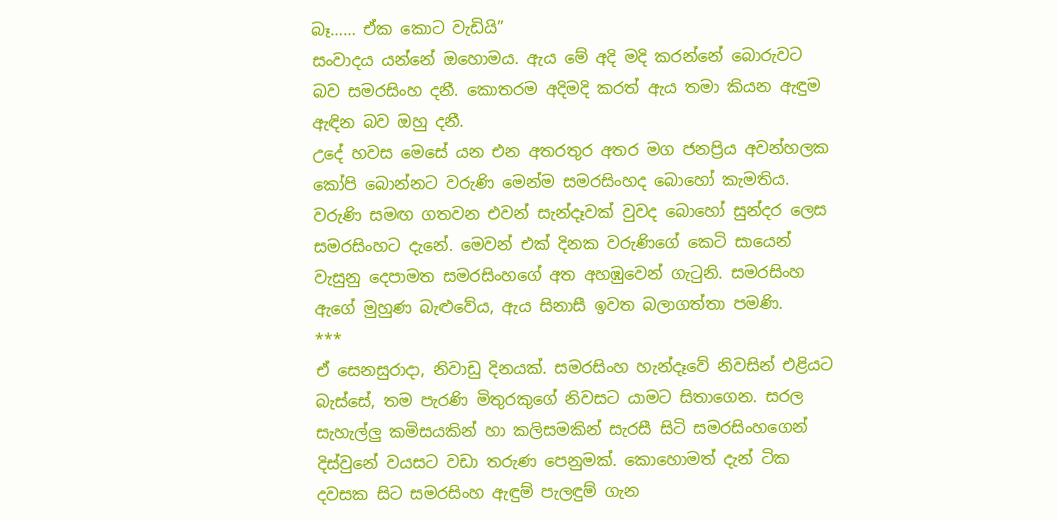බෑ…… ඒක කොට වැඩියි”
සංවාදය යන්නේ ඔහොමය. ඇය මේ අදි මදි කරන්නේ බොරුවට බව සමරසිංහ දනී. කොතරම අදිමදි කරත් ඇය තමා කියන ඇඳුම ඇඳින බව ඔහු දනී.
උදේ හවස මෙසේ යන එන අතරතුර අතර මග ජනප්‍රිය අවන්හලක කෝපි බොන්නට වරුණි මෙන්ම සමරසිංහද බොහෝ කැමතිය. වරුණි සමඟ ගතවන එවන් සැන්දෑවක් වුවද බොහෝ සුන්දර ලෙස සමරසිංහට දැනේ. මෙවන් එක් දිනක වරුණිගේ කෙටි සායෙන් වැසුනු දෙපාමත සමරසිංහගේ අත අහඹුවෙන් ගැටුනි. සමරසිංහ ඇගේ මුහුණ බැළුවේය, ඇය සිනාසී ඉවත බලාගත්තා පමණි.
***
ඒ සෙනසුරාදා, නිවාඩු දිනයක්. සමරසිංහ හැන්දෑවේ නිවසින් එළියට බැස්සේ, තම පැරණි මිතුරකුගේ නිවසට යාමට සිතාගෙන. සරල සැහැල්ලු කමිසයකින් හා කලිසමකින් සැරසී සිටි සමරසිංහගෙන් දිස්වුනේ වයසට වඩා තරුණ පෙනුමක්. කොහොමත් දැන් ටික දවසක සිට සමරසිංහ ඇඳුම් පැලඳුම් ගැන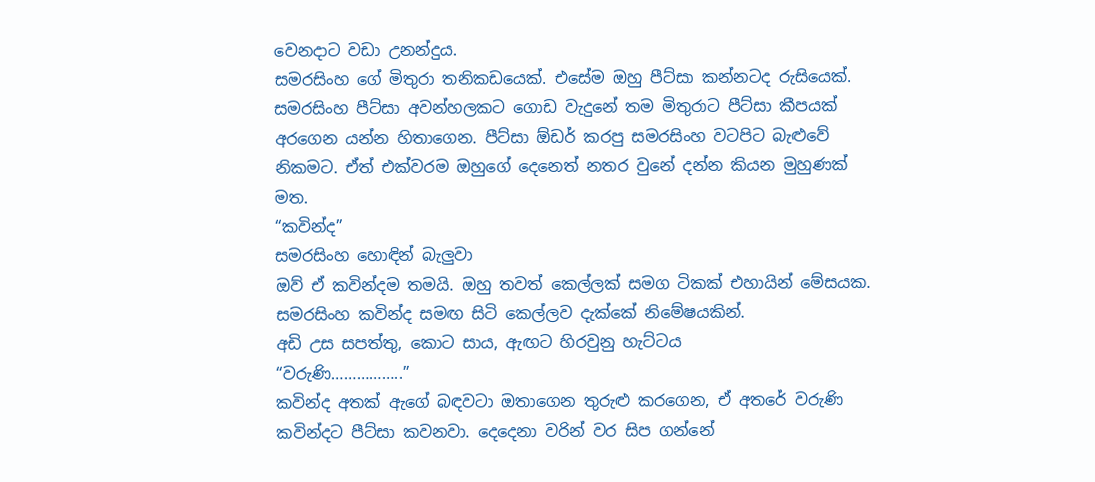වෙනදාට වඩා උනන්දුය.
සමරසිංහ ගේ මිතුරා තනිකඩයෙක්. එසේම ඔහු පීට්සා කන්නටද රුසියෙක්. සමරසිංහ පීට්සා අවන්හලකට ගොඩ වැදුනේ තම මිතුරාට පීට්සා කීපයක් අරගෙන යන්න හිතාගෙන. පීට්සා ඕඩර් කරපු සමරසිංහ වටපිට බැළුවේ නිකමට. ඒත් එක්වරම ඔහුගේ දෙනෙත් නතර වුනේ දන්න කියන මුහුණක් මත.
“කවින්ද”
සමරසිංහ හොඳින් බැලුවා
ඔව් ඒ කවින්දම තමයි. ඔහු තවත් කෙල්ලක් සමග ටිකක් එහායින් මේසයක. සමරසිංහ කවින්ද සමඟ සිටි කෙල්ලව දැක්කේ නිමේෂයකින්.
අඩි උස සපත්තු, කොට සාය, ඇඟට හිරවුනු හැට්ටය
“වරුණි……………..”
කවින්ද අතක් ඇගේ බඳවටා ඔතාගෙන තුරුළු කරගෙන, ඒ අතරේ වරුණි කවින්දට පීට්සා කවනවා. දෙදෙනා වරින් වර සිප ගන්නේ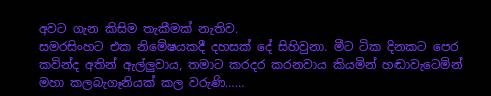අවට ගැන කිසිම තැකීමක් නැතිව.
සමරසිංහට එක නිමේෂයකදී දහසක් දේ සිහිවුනා. මීට ටික දිනකට පෙර කවින්ද අතින් ඇල්ලුවාය, තමාට කරදර කරනවාය කියමින් හඬාවැටෙමින් මහා කලබැගෑනියක් කල වරුණි……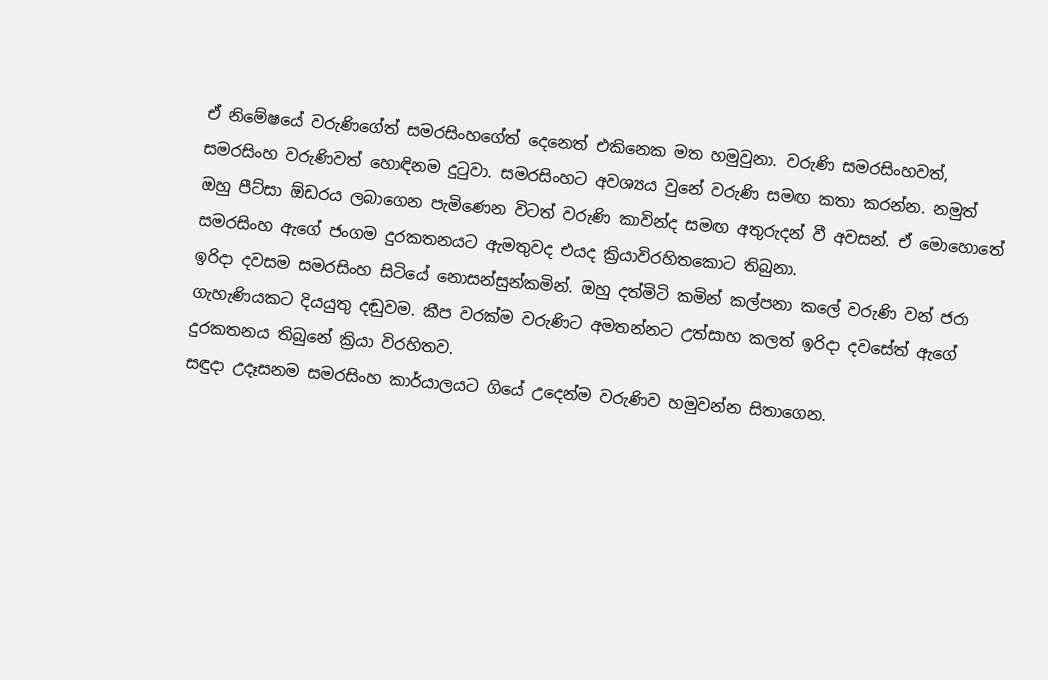ඒ නිමේෂයේ වරුණිගේත් සමරසිංහගේත් දෙනෙත් එකිනෙක මත හමුවුනා. වරුණි සමරසිංහවත්, සමරසිංහ වරුණිවත් හොඳිනම දුටුවා. සමරසිංහට අවශ්‍යය වුනේ වරුණි සමඟ කතා කරන්න. නමුත් ඔහු පීට්සා ඕඩරය ලබාගෙන පැමිණෙන විටත් වරුණි කාවින්ද සමඟ අතුරුදන් වී අවසන්. ඒ මොහොතේ සමරසිංහ ඇගේ ජංගම දුරකතනයට ඇමතුවද එයද ක්‍රියාවිරහිතකොට තිබුනා.
ඉරිදා දවසම සමරසිංහ සිටියේ නොසන්සුන්කමින්. ඔහු දත්මිටි කමින් කල්පනා කලේ වරුණි වන් ජරා ගැහැණියකට දියයුතු දඬුවම. කීප වරක්ම වරුණිට අමතන්නට උත්සාහ කලත් ඉරිදා දවසේත් ඇගේ දුරකතනය තිබුනේ ක්‍රියා විරහිතව.
සඳුදා උදෑසනම සමරසිංහ කාර්යාලයට ගියේ උදෙන්ම වරුණිව හමුවන්න සිතාගෙන.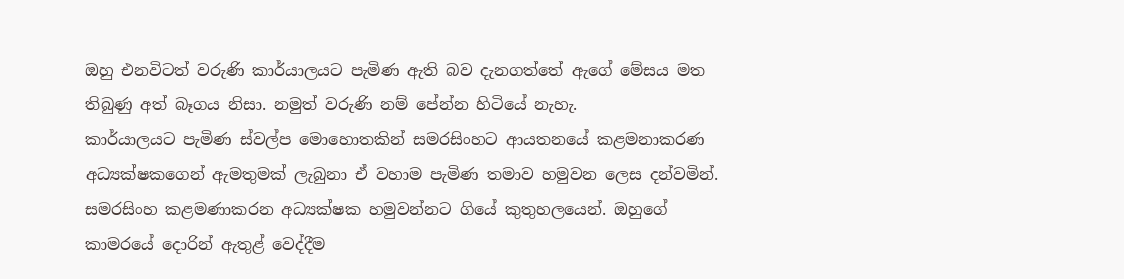ඔහු එනවිටත් වරුණි කාර්යාලයට පැමිණ ඇති බව දැනගත්තේ ඇගේ මේසය මත තිබුණු අත් බෑගය නිසා. නමුත් වරුණි නම් පේන්න හිටියේ නැහැ.
කාර්යාලයට පැමිණ ස්වල්ප මොහොතකින් සමරසිංහට ආයතනයේ කළමනාකරණ අධ්‍යක්ෂකගෙන් ඇමතුමක් ලැබුනා ඒ වහාම පැමිණ තමාව හමුවන ලෙස දන්වමින්.
සමරසිංහ කළමණාකරන අධ්‍යක්ෂක හමුවන්නට ගියේ කුතුහලයෙන්. ඔහුගේ කාමරයේ දොරින් ඇතුළ් වෙද්දීම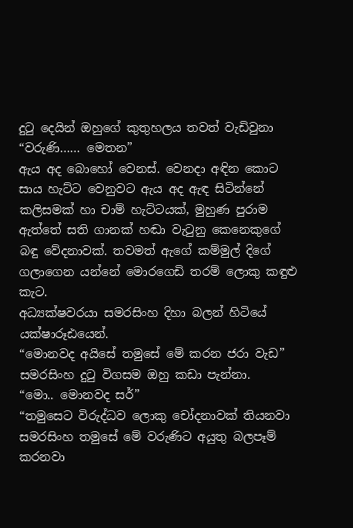දුටු දෙයින් ඔහුගේ කුතුහලය තවත් වැඩිවුනා
“වරුණි…… මෙතන”
ඇය අද බොහෝ වෙනස්. වෙනදා අඳින කොට සාය හැට්ට වෙනුවට ඇය අද ඇඳ සිටින්නේ කලිසමක් හා චාම් හැට්ටයක්, මුහුණ පුරාම ඇත්තේ සති ගානක් හඬා වැටුනු කෙනෙකුගේ බඳු වේදනාවක්. තවමත් ඇගේ කම්මුල් දිගේ ගලාගෙන යන්නේ මොරගෙඩි තරම් ලොකු කඳුළු කැට.
අධ්‍යක්ෂවරයා සමරසිංහ දිහා බලන් හිටියේ යක්ෂාරූඪයෙන්.
“මොනවද අයිසේ තමුසේ මේ කරන ජරා වැඩ”
සමරසිංහ දුටු විගසම ඔහු කඩා පැන්නා.
“මො.. මොනවද සර්”
“තමුසෙට විරුද්ධව ලොකු චෝදනාවක් තියනවා සමරසිංහ තමුසේ මේ වරුණිට අයුතු බලපෑම් කරනවා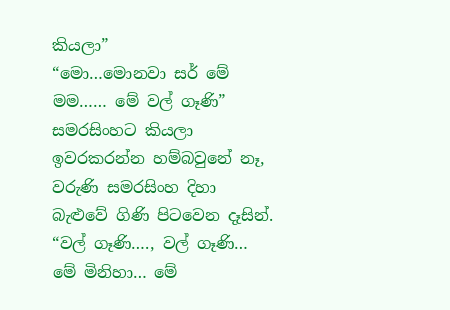කියලා”
“මො…මොනවා සර් මේ මම…… මේ වල් ගෑණි”
සමරසිංහට කියලා ඉවරකරන්න හම්බවුනේ නෑ, වරුණි සමරසිංහ දිහා බැළුවේ ගිණි පිටවෙන දෑසින්.
“වල් ගෑණි…., වල් ගෑණි… මේ මිනිහා… මේ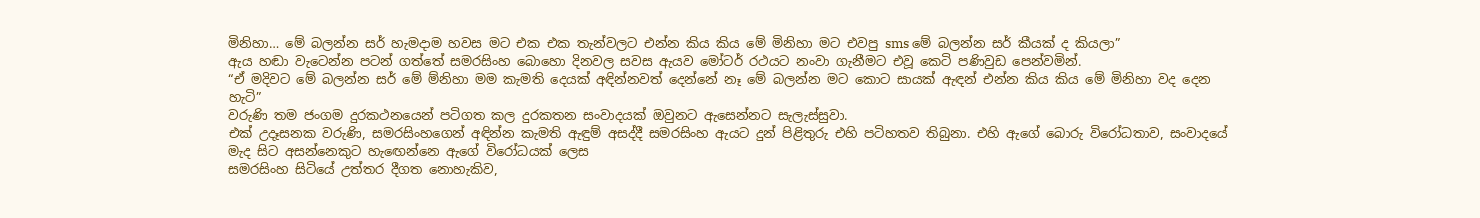මිනිහා… මේ බලන්න සර් හැමදාම හවස මට එක එක තැන්වලට එන්න කිය කිය මේ මිනිහා මට එවපු sms මේ බලන්න සර් කීයක් ද කියලා”
ඇය හඬා වැටෙන්න පටන් ගත්තේ සමරසිංහ බොහො දිනවල සවස ඇයව මෝටර් රථයට නංවා ගැනීමට එවූ කෙටි පණිවුඩ පෙන්වමින්.
“ඒ මදිවට මේ බලන්න සර් මේ ම්නිහා මම කැමති දෙයක් අඳින්නවත් දෙන්නේ නෑ මේ බලන්න මට කොට සායක් ඇඳන් එන්න කිය කිය මේ මිනිහා වද දෙන හැටි”
වරුණි තම ජංගම දුරකථනයෙන් පටිගත කල දුරකතන සංවාදයක් ඔවුනට ඇසෙන්නට සැලැස්සුවා.
එක් උදෑසනක වරුණි, සමරසිංහගෙන් අඳින්න කැමති ඇඳුම් අසද්දී සමරසිංහ ඇයට දුන් පිළිතුරු එහි පටිහතව තිබුනා. එහි ඇගේ බොරු විරෝධතාව, සංවාදයේ මැද සිට අසන්නෙකුට හැඟෙන්නෙ ඇගේ විරෝධයක් ලෙස
සමරසිංහ සිටියේ උත්තර දීගත නොහැකිව,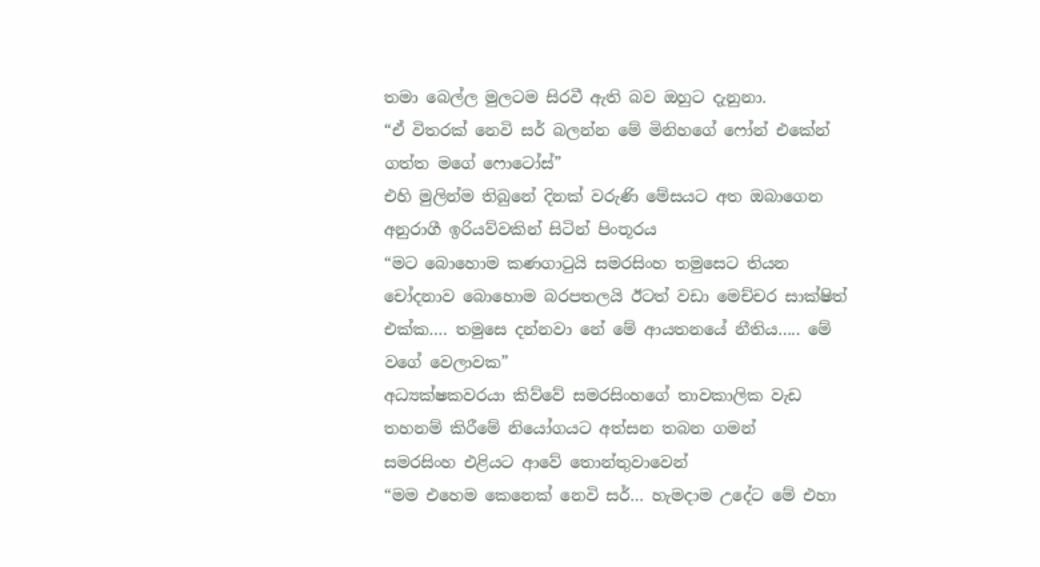තමා බෙල්ල මුලටම සිරවී ඇති බව ඔහුට දැනුනා.
“ඒ විතරක් නෙවි සර් බලන්න මේ මිනිහගේ ෆෝන් එකේන් ගත්ත මගේ ෆොටෝස්”
එහි මුලින්ම තිබුනේ දිනක් වරුණි මේසයට අත ඔබාගෙන අනුරාගී ඉරියව්වකින් සිටින් පිංතූරය
“මට බොහොම කණගාටුයි සමරසිංහ තමුසෙට තියන චෝදනාව බොහොම බරපතලයි ඊටත් වඩා මෙච්චර සාක්ෂිත් එක්ක…. තමුසෙ දන්නවා නේ මේ ආයතනයේ නීතිය….. මේ වගේ වෙලාවක”
අධ්‍යක්ෂකවරයා කිව්වේ සමරසිංහගේ තාවකාලික වැඩ තහනම් කිරීමේ නියෝගයට අත්සන තබන ගමන්
සමරසිංහ එළියට ආවේ තොන්තුවාවෙන්
“මම එහෙම කෙනෙක් නෙවි සර්… හැමදාම උදේට මේ එහා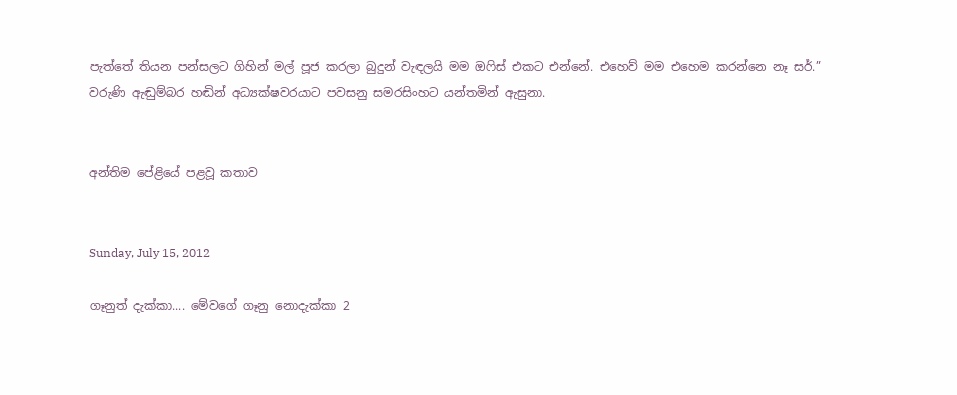පැත්තේ තියන පන්සලට ගිහින් මල් පූජ කරලා බුදුන් වැඳලයි මම ඔෆිස් එකට එන්නේ. එහෙව් මම එහෙම කරන්නෙ නෑ සර්.”
වරුණි ඇඬුම්බර හඬින් අධ්‍යක්ෂවරයාට පවසනු සමරසිංහට යන්තමින් ඇසුනා.


අන්තිම පේළියේ පළවූ කතාව


Sunday, July 15, 2012

ගෑනුත් දැක්කා.... මේවගේ ගෑනු නොදැක්කා 2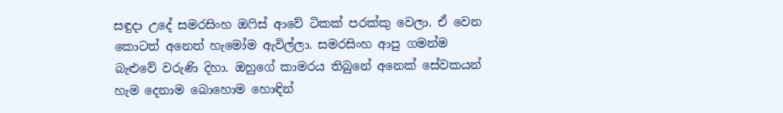සඳුදා උදේ සමරසිංහ ඔෆිස් ආවේ ටිකක් පරක්කු වෙලා. ඒ වෙන කොටත් අනෙත් හැමෝම ඇවිල්ලා. සමරසිංහ ආපු ගමන්ම බැළුවේ වරුණි දිහා. ඔහුගේ කාමරය තිබුනේ අනෙක් සේවකයන් හැම දෙනාම බොහොම හොඳින්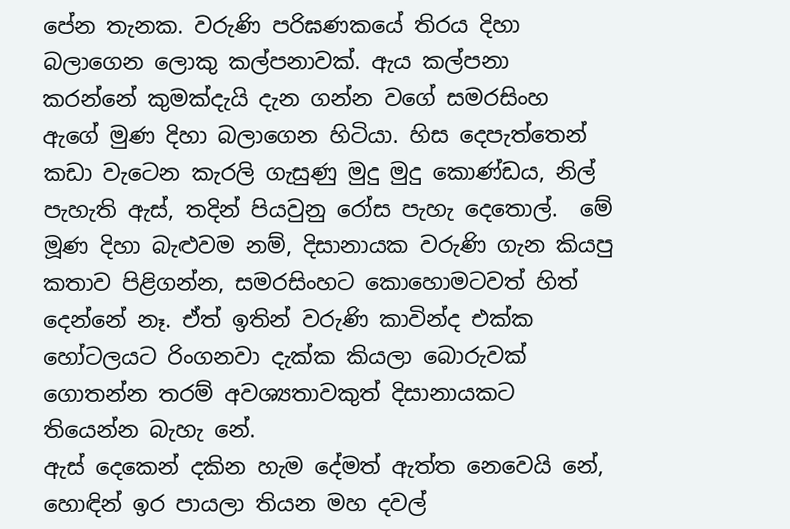පේන තැනක. වරුණි පරිඝණකයේ තිරය දිහා බලාගෙන ලොකු කල්පනාවක්. ඇය කල්පනා කරන්නේ කුමක්දැයි දැන ගන්න වගේ සමරසිංහ ඇගේ මුණ දිහා බලාගෙන හිටියා. හිස දෙපැත්තෙන් කඩා වැටෙන කැරලි ගැසුණු මුදු මුදු කොණ්ඩය, නිල් පැහැති ඇස්, තදින් පියවුනු රෝස පැහැ දෙතොල්.  මේ මූණ දිහා බැළුවම නම්, දිසානායක වරුණි ගැන කියපු කතාව පිළිගන්න, සමරසිංහට කොහොමටවත් හිත් දෙන්නේ නෑ. ඒත් ඉතින් වරුණි කාවින්ද එක්ක හෝටලයට රිංගනවා දැක්ක කියලා බොරුවක් ගොතන්න තරම් අවශ්‍යතාවකුත් දිසානායකට තියෙන්න බැහැ නේ.
ඇස් දෙකෙන් දකින හැම දේමත් ඇත්ත නෙවෙයි නේ, හොඳින් ඉර පායලා තියන මහ දවල්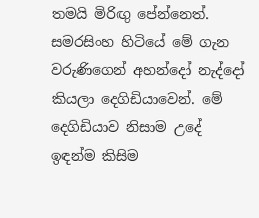තමයි මිරිඟු පේන්නෙත්. සමරසිංහ හිටියේ මේ ගැන වරුණිගෙන් අහන්දෝ නැද්දෝ කියලා දෙගිඩියාවෙන්. මේ දෙගිඩියාව නිසාම උදේ ඉඳන්ම කිසිම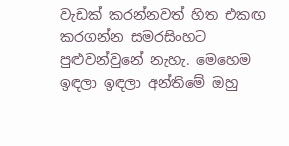වැඩක් කරන්නවත් හිත එකඟ කරගන්න සමරසිංහට පුළුවන්වුනේ නැහැ. මෙහෙම ඉඳලා ඉඳලා අන්තිමේ ඔහු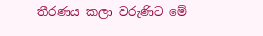තීරණය කලා වරුණිට මේ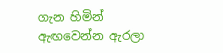ගැන හිමින් ඇඟවෙන්න ඇරලා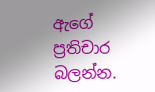ඇගේ ප්‍රතිචාර බලන්න.